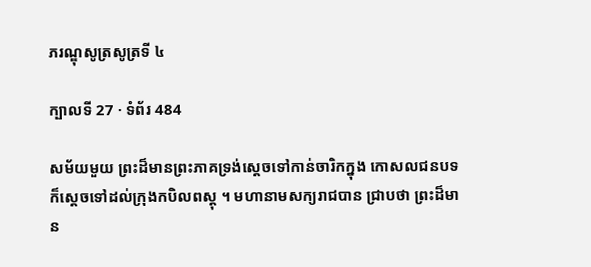ភរណ្ឌុសូត្រសូត្រទី ៤

ក្បាលទី 27 · ទំព័រ 484

សម័យមួយ ព្រះដ៏មានព្រះភាគទ្រង់ស្តេចទៅកាន់ចារិកក្នុង កោសលជនបទ ក៏ស្តេចទៅដល់ក្រុងកបិលពស្តុ ។ មហានាមសក្យរាជបាន ជ្រាបថា ព្រះដ៏មាន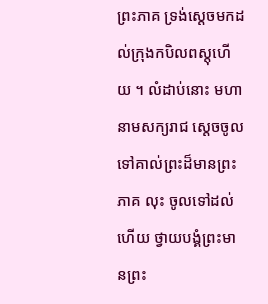ព្រះភាគ ទ្រង់ស្តេចមកដល់ក្រុងកបិលពស្តុហើយ ។ លំដាប់នោះ មហានាមសក្យរាជ ស្តេចចូលទៅគាល់ព្រះដ៏មានព្រះភាគ លុះ ចូលទៅដល់ហើយ ថ្វាយបង្គំព្រះមានព្រះ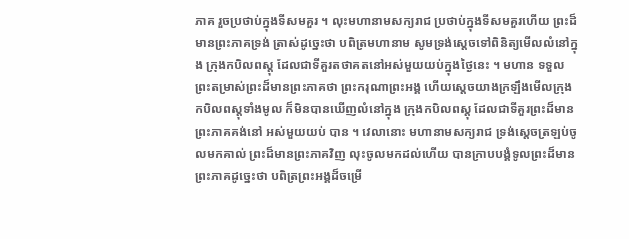ភាគ រួចប្រថាប់ក្នុងទីសមគួរ ។ លុះមហានាមសក្យរាជ ប្រថាប់ក្នុងទីសមគួរហើយ ព្រះដ៏មានព្រះភាគទ្រង់ ត្រាស់ដូច្នេះថា បពិត្រមហានាម សូមទ្រង់ស្តេចទៅពិនិត្យមើលលំនៅក្នុង ក្រុងកបិលពស្តុ ដែលជាទីគួរតថាគតនៅអស់មួយយប់ក្នុងថ្ងៃនេះ ។ មហាន ទទួលព្រះតម្រាស់ព្រះដ៏មានព្រះភាគថា ព្រះករុណាព្រះអង្គ ហើយស្តេចយាងក្រឡឹងមើលក្រុងកបិលពស្តុទាំងមូល ក៏មិនបានឃើញលំនៅក្នុង ក្រុងកបិលពស្តុ ដែលជាទីគួរព្រះដ៏មានព្រះភាគគង់នៅ អស់មួយយប់ បាន ។ វេលានោះ មហានាមសក្យរាជ ទ្រង់ស្តេចត្រឡប់ចូលមកគាល់ ព្រះដ៏មានព្រះភាគវិញ លុះចូលមកដល់ហើយ បានក្រាបបង្គំទូលព្រះដ៏មាន ព្រះភាគដូច្នេះថា បពិត្រព្រះអង្គដ៏ចម្រើ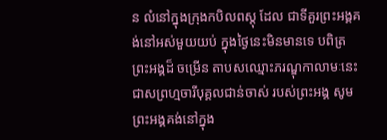ន លំនៅក្នុងក្រុងកបិលពស្តុ ដែល ជាទីគួរព្រះអង្គគង់នៅអស់មួយយប់ ក្នុងថ្ងៃនេះមិនមានទេ បពិត្រព្រះអង្គដ៏ ចម្រើន តាបសឈ្មោះភរណ្ឌុកាលាមៈនេះ ជាសព្រហ្មចារីបុគ្គលជាន់ចាស់ របស់ព្រះអង្គ សូមព្រះអង្គគង់នៅក្នុង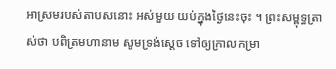អាស្រមរបស់តាបសនោះ អស់មួយ យប់ក្នុងថ្ងៃនេះចុះ ។ ព្រះសម្ពុទ្ធត្រាស់ថា បពិត្រមហានាម សូមទ្រង់ស្តេច ទៅឲ្យក្រាលកម្រា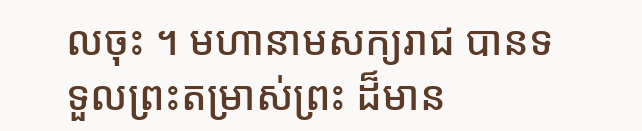លចុះ ។ មហានាមសក្យរាជ បានទទួលព្រះតម្រាស់ព្រះ ដ៏មាន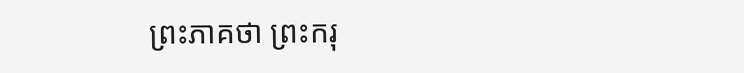ព្រះភាគថា ព្រះករុ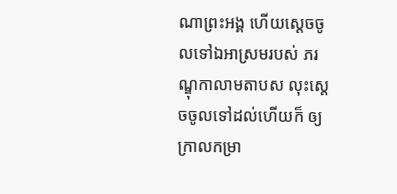ណាព្រះអង្គ ហើយស្តេចចូលទៅឯអាស្រមរបស់ ភរណ្ឌុកាលាមតាបស លុះស្តេចចូលទៅដល់ហើយក៏ ឲ្យក្រាលកម្រា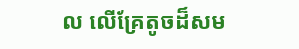ល លើគ្រែតូចដ៏សម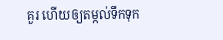គួរ ហើយឲ្យតម្កល់ទឹកទុក